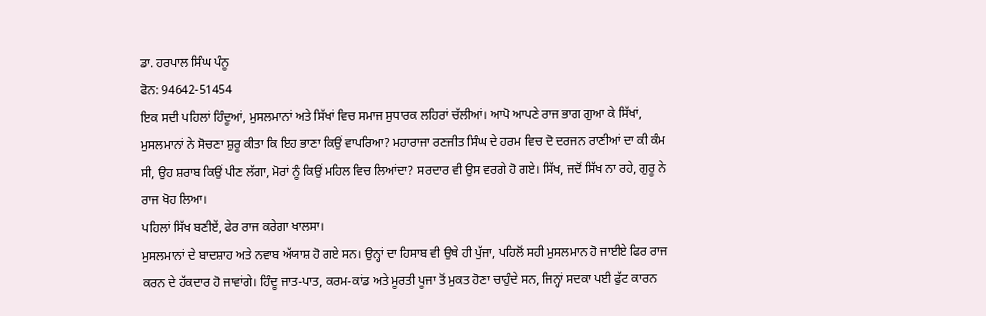ਡਾ. ਹਰਪਾਲ ਸਿੰਘ ਪੰਨੂ
ਫੋਨ: 94642-51454
ਇਕ ਸਦੀ ਪਹਿਲਾਂ ਹਿੰਦੂਆਂ, ਮੁਸਲਮਾਨਾਂ ਅਤੇ ਸਿੱਖਾਂ ਵਿਚ ਸਮਾਜ ਸੁਧਾਰਕ ਲਹਿਰਾਂ ਚੱਲੀਆਂ। ਆਪੋ ਆਪਣੇ ਰਾਜ ਭਾਗ ਗੁਆ ਕੇ ਸਿੱਖਾਂ, ਮੁਸਲਮਾਨਾਂ ਨੇ ਸੋਚਣਾ ਸ਼ੁਰੂ ਕੀਤਾ ਕਿ ਇਹ ਭਾਣਾ ਕਿਉਂ ਵਾਪਰਿਆ? ਮਹਾਰਾਜਾ ਰਣਜੀਤ ਸਿੰਘ ਦੇ ਹਰਮ ਵਿਚ ਦੋ ਦਰਜਨ ਰਾਣੀਆਂ ਦਾ ਕੀ ਕੰਮ ਸੀ, ਉਹ ਸ਼ਰਾਬ ਕਿਉਂ ਪੀਣ ਲੱਗਾ, ਮੋਰਾਂ ਨੂੰ ਕਿਉਂ ਮਹਿਲ ਵਿਚ ਲਿਆਂਦਾ? ਸਰਦਾਰ ਵੀ ਉਸ ਵਰਗੇ ਹੋ ਗਏ। ਸਿੱਖ, ਜਦੋਂ ਸਿੱਖ ਨਾ ਰਹੇ, ਗੁਰੂ ਨੇ ਰਾਜ ਖੋਹ ਲਿਆ।
ਪਹਿਲਾਂ ਸਿੱਖ ਬਣੀਏਂ, ਫੇਰ ਰਾਜ ਕਰੇਗਾ ਖਾਲਸਾ।
ਮੁਸਲਮਾਨਾਂ ਦੇ ਬਾਦਸ਼ਾਹ ਅਤੇ ਨਵਾਬ ਅੱਯਾਸ਼ ਹੋ ਗਏ ਸਨ। ਉਨ੍ਹਾਂ ਦਾ ਹਿਸਾਬ ਵੀ ਉਥੇ ਹੀ ਪੁੱਜਾ, ਪਹਿਲੋਂ ਸਹੀ ਮੁਸਲਮਾਨ ਹੋ ਜਾਈਏ ਫਿਰ ਰਾਜ ਕਰਨ ਦੇ ਹੱਕਦਾਰ ਹੋ ਜਾਵਾਂਗੇ। ਹਿੰਦੂ ਜਾਤ-ਪਾਤ, ਕਰਮ-ਕਾਂਡ ਅਤੇ ਮੂਰਤੀ ਪੂਜਾ ਤੋਂ ਮੁਕਤ ਹੋਣਾ ਚਾਹੁੰਦੇ ਸਨ, ਜਿਨ੍ਹਾਂ ਸਦਕਾ ਪਈ ਫੁੱਟ ਕਾਰਨ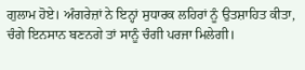ਗੁਲਾਮ ਹੋਏ। ਅੰਗਰੇਜ਼ਾਂ ਨੇ ਇਨ੍ਹਾਂ ਸੁਧਾਰਕ ਲਹਿਰਾਂ ਨੂੰ ਉਤਸ਼ਾਹਿਤ ਕੀਤਾ, ਚੰਗੇ ਇਨਸਾਨ ਬਣਨਗੇ ਤਾਂ ਸਾਨੂੰ ਚੰਗੀ ਪਰਜਾ ਮਿਲੇਗੀ।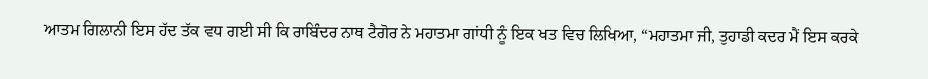ਆਤਮ ਗਿਲਾਨੀ ਇਸ ਹੱਦ ਤੱਕ ਵਧ ਗਈ ਸੀ ਕਿ ਰਾਬਿੰਦਰ ਨਾਥ ਟੈਗੋਰ ਨੇ ਮਹਾਤਮਾ ਗਾਂਧੀ ਨੂੰ ਇਕ ਖਤ ਵਿਚ ਲਿਖਿਆ, “ਮਹਾਤਮਾ ਜੀ, ਤੁਹਾਡੀ ਕਦਰ ਮੈਂ ਇਸ ਕਰਕੇ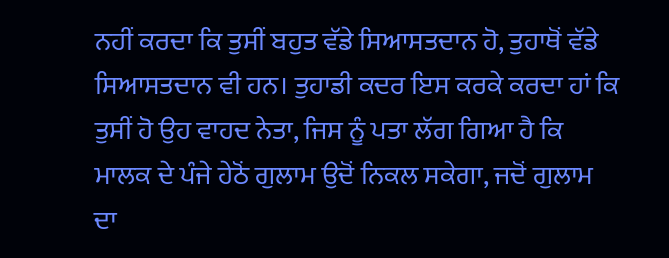ਨਹੀਂ ਕਰਦਾ ਕਿ ਤੁਸੀਂ ਬਹੁਤ ਵੱਡੇ ਸਿਆਸਤਦਾਨ ਹੋ, ਤੁਹਾਥੋਂ ਵੱਡੇ ਸਿਆਸਤਦਾਨ ਵੀ ਹਨ। ਤੁਹਾਡੀ ਕਦਰ ਇਸ ਕਰਕੇ ਕਰਦਾ ਹਾਂ ਕਿ ਤੁਸੀਂ ਹੋ ਉਹ ਵਾਹਦ ਨੇਤਾ, ਜਿਸ ਨੂੰ ਪਤਾ ਲੱਗ ਗਿਆ ਹੈ ਕਿ ਮਾਲਕ ਦੇ ਪੰਜੇ ਹੇਠੋਂ ਗੁਲਾਮ ਉਦੋਂ ਨਿਕਲ ਸਕੇਗਾ, ਜਦੋਂ ਗੁਲਾਮ ਦਾ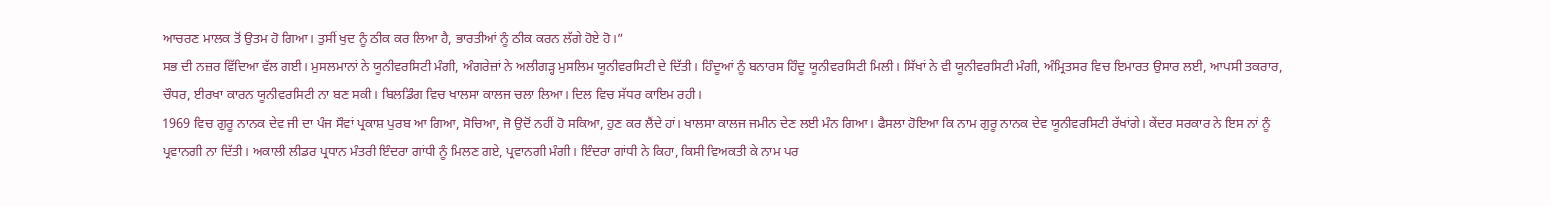ਆਚਰਣ ਮਾਲਕ ਤੋਂ ਉਤਮ ਹੋ ਗਿਆ। ਤੁਸੀਂ ਖੁਦ ਨੂੰ ਠੀਕ ਕਰ ਲਿਆ ਹੈ, ਭਾਰਤੀਆਂ ਨੂੰ ਠੀਕ ਕਰਨ ਲੱਗੇ ਹੋਏ ਹੋ।”
ਸਭ ਦੀ ਨਜ਼ਰ ਵਿੱਦਿਆ ਵੱਲ ਗਈ। ਮੁਸਲਮਾਨਾਂ ਨੇ ਯੂਨੀਵਰਸਿਟੀ ਮੰਗੀ, ਅੰਗਰੇਜ਼ਾਂ ਨੇ ਅਲੀਗੜ੍ਹ ਮੁਸਲਿਮ ਯੂਨੀਵਰਸਿਟੀ ਦੇ ਦਿੱਤੀ। ਹਿੰਦੂਆਂ ਨੂੰ ਬਨਾਰਸ ਹਿੰਦੂ ਯੂਨੀਵਰਸਿਟੀ ਮਿਲੀ। ਸਿੱਖਾਂ ਨੇ ਵੀ ਯੂਨੀਵਰਸਿਟੀ ਮੰਗੀ, ਅੰਮ੍ਰਿਤਸਰ ਵਿਚ ਇਮਾਰਤ ਉਸਾਰ ਲਈ, ਆਪਸੀ ਤਕਰਾਰ, ਚੌਧਰ, ਈਰਖਾ ਕਾਰਨ ਯੂਨੀਵਰਸਿਟੀ ਨਾ ਬਣ ਸਕੀ। ਬਿਲਡਿੰਗ ਵਿਚ ਖਾਲਸਾ ਕਾਲਜ ਚਲਾ ਲਿਆ। ਦਿਲ ਵਿਚ ਸੱਧਰ ਕਾਇਮ ਰਹੀ।
1969 ਵਿਚ ਗੁਰੂ ਨਾਨਕ ਦੇਵ ਜੀ ਦਾ ਪੰਜ ਸੌਵਾਂ ਪ੍ਰਕਾਸ਼ ਪੁਰਬ ਆ ਗਿਆ, ਸੋਚਿਆ, ਜੋ ਉਦੋਂ ਨਹੀਂ ਹੋ ਸਕਿਆ, ਹੁਣ ਕਰ ਲੈਂਦੇ ਹਾਂ। ਖਾਲਸਾ ਕਾਲਜ ਜਮੀਨ ਦੇਣ ਲਈ ਮੰਨ ਗਿਆ। ਫੈਸਲਾ ਹੋਇਆ ਕਿ ਨਾਮ ਗੁਰੂ ਨਾਨਕ ਦੇਵ ਯੂਨੀਵਰਸਿਟੀ ਰੱਖਾਂਗੇ। ਕੇਂਦਰ ਸਰਕਾਰ ਨੇ ਇਸ ਨਾਂ ਨੂੰ ਪ੍ਰਵਾਨਗੀ ਨਾ ਦਿੱਤੀ। ਅਕਾਲੀ ਲੀਡਰ ਪ੍ਰਧਾਨ ਮੰਤਰੀ ਇੰਦਰਾ ਗਾਂਧੀ ਨੂੰ ਮਿਲਣ ਗਏ, ਪ੍ਰਵਾਨਗੀ ਮੰਗੀ। ਇੰਦਰਾ ਗਾਂਧੀ ਨੇ ਕਿਹਾ, ਕਿਸੀ ਵਿਅਕਤੀ ਕੇ ਨਾਮ ਪਰ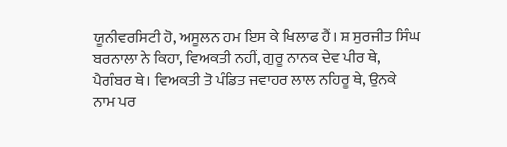ਯੂਨੀਵਰਸਿਟੀ ਹੋ, ਅਸੂਲਨ ਹਮ ਇਸ ਕੇ ਖਿਲਾਫ ਹੈਂ। ਸ਼ ਸੁਰਜੀਤ ਸਿੰਘ ਬਰਨਾਲਾ ਨੇ ਕਿਹਾ, ਵਿਅਕਤੀ ਨਹੀਂ, ਗੁਰੂ ਨਾਨਕ ਦੇਵ ਪੀਰ ਥੇ, ਪੈਗੰਬਰ ਥੇ। ਵਿਅਕਤੀ ਤੋ ਪੰਡਿਤ ਜਵਾਹਰ ਲਾਲ ਨਹਿਰੂ ਥੇ, ਉਨਕੇ ਨਾਮ ਪਰ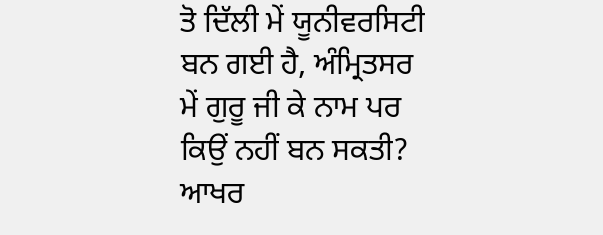ਤੋ ਦਿੱਲੀ ਮੇਂ ਯੂਨੀਵਰਸਿਟੀ ਬਨ ਗਈ ਹੈ, ਅੰਮ੍ਰਿਤਸਰ ਮੇਂ ਗੁਰੂ ਜੀ ਕੇ ਨਾਮ ਪਰ ਕਿਉਂ ਨਹੀਂ ਬਨ ਸਕਤੀ? ਆਖਰ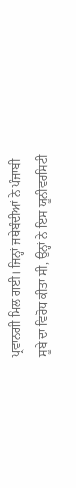ਪ੍ਰਵਾਨਗੀ ਮਿਲ ਗਈ। ਜਿਨ੍ਹਾਂ ਜਥੇਬੰਦੀਆਂ ਨੇ ਪੰਜਾਬੀ ਸੂਬੇ ਦਾ ਵਿਰੋਧ ਕੀਤਾ ਸੀ, ਉਨ੍ਹਾਂ ਨੇ ਇਸ ਯੂਨੀਵਰਸਿਟੀ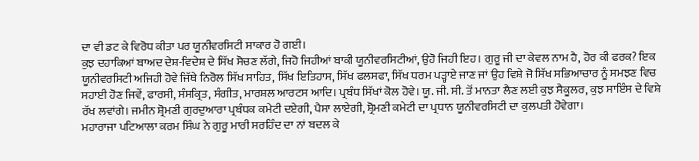ਦਾ ਵੀ ਡਟ ਕੇ ਵਿਰੋਧ ਕੀਤਾ ਪਰ ਯੂਨੀਵਰਸਿਟੀ ਸਾਕਾਰ ਹੋ ਗਈ।
ਕੁਝ ਦਹਾਕਿਆਂ ਬਾਅਦ ਦੇਸ਼-ਵਿਦੇਸ਼ ਦੇ ਸਿੱਖ ਸੋਚਣ ਲੱਗੇ, ਜਿਹੋ ਜਿਹੀਆਂ ਬਾਕੀ ਯੂਨੀਵਰਸਿਟੀਆਂ, ਉਹੋ ਜਿਹੀ ਇਹ। ਗੁਰੂ ਜੀ ਦਾ ਕੇਵਲ ਨਾਮ ਹੈ, ਹੋਰ ਕੀ ਫਰਕ? ਇਕ ਯੂਨੀਵਰਸਿਟੀ ਅਜਿਹੀ ਹੋਵੇ ਜਿੱਥੇ ਨਿਰੋਲ ਸਿੱਖ ਸਾਹਿਤ, ਸਿੱਖ ਇਤਿਹਾਸ, ਸਿੱਖ ਫਲਸਫਾ, ਸਿੱਖ ਧਰਮ ਪੜ੍ਹਾਏ ਜਾਣ ਜਾਂ ਉਹ ਵਿਸ਼ੇ ਜੋ ਸਿੱਖ ਸਭਿਆਚਾਰ ਨੂੰ ਸਮਝਣ ਵਿਚ ਸਹਾਈ ਹੋਣ ਜਿਵੇਂ, ਫਾਰਸੀ, ਸੰਸਕ੍ਰਿਤ, ਸੰਗੀਤ, ਮਾਰਸ਼ਲ ਆਰਟਸ ਆਦਿ। ਪ੍ਰਬੰਧ ਸਿੱਖਾਂ ਕੋਲ ਹੋਵੇ। ਯੂ. ਜੀ. ਸੀ. ਤੋਂ ਮਾਨਤਾ ਲੈਣ ਲਈ ਕੁਝ ਸੈਕੂਲਰ, ਕੁਝ ਸਾਇੰਸ ਦੇ ਵਿਸ਼ੇ ਰੱਖ ਲਵਾਂਗੇ। ਜਮੀਨ ਸ਼੍ਰੋਮਣੀ ਗੁਰਦੁਆਰਾ ਪ੍ਰਬੰਧਕ ਕਮੇਟੀ ਦਏਗੀ, ਪੈਸਾ ਲਾਏਗੀ, ਸ਼੍ਰੋਮਣੀ ਕਮੇਟੀ ਦਾ ਪ੍ਰਧਾਨ ਯੂਨੀਵਰਸਿਟੀ ਦਾ ਕੁਲਪਤੀ ਹੋਵੇਗਾ।
ਮਹਾਰਾਜਾ ਪਟਿਆਲਾ ਕਰਮ ਸਿੰਘ ਨੇ ਗੁਰੂ ਮਾਰੀ ਸਰਹਿੰਦ ਦਾ ਨਾਂ ਬਦਲ ਕੇ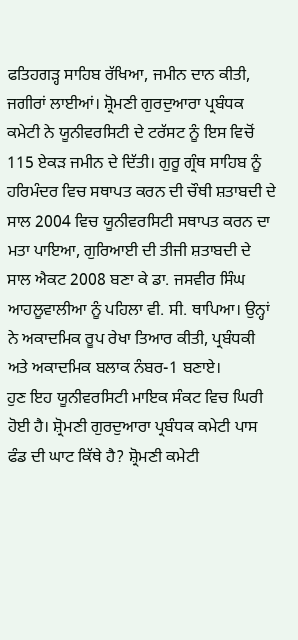ਫਤਿਹਗੜ੍ਹ ਸਾਹਿਬ ਰੱਖਿਆ, ਜਮੀਨ ਦਾਨ ਕੀਤੀ, ਜਗੀਰਾਂ ਲਾਈਆਂ। ਸ਼੍ਰੋਮਣੀ ਗੁਰਦੁਆਰਾ ਪ੍ਰਬੰਧਕ ਕਮੇਟੀ ਨੇ ਯੂਨੀਵਰਸਿਟੀ ਦੇ ਟਰੱਸਟ ਨੂੰ ਇਸ ਵਿਚੋਂ 115 ਏਕੜ ਜਮੀਨ ਦੇ ਦਿੱਤੀ। ਗੁਰੂ ਗ੍ਰੰਥ ਸਾਹਿਬ ਨੂੰ ਹਰਿਮੰਦਰ ਵਿਚ ਸਥਾਪਤ ਕਰਨ ਦੀ ਚੌਥੀ ਸ਼ਤਾਬਦੀ ਦੇ ਸਾਲ 2004 ਵਿਚ ਯੂਨੀਵਰਸਿਟੀ ਸਥਾਪਤ ਕਰਨ ਦਾ ਮਤਾ ਪਾਇਆ, ਗੁਰਿਆਈ ਦੀ ਤੀਜੀ ਸ਼ਤਾਬਦੀ ਦੇ ਸਾਲ ਐਕਟ 2008 ਬਣਾ ਕੇ ਡਾ. ਜਸਵੀਰ ਸਿੰਘ ਆਹਲੂਵਾਲੀਆ ਨੂੰ ਪਹਿਲਾ ਵੀ. ਸੀ. ਥਾਪਿਆ। ਉਨ੍ਹਾਂ ਨੇ ਅਕਾਦਮਿਕ ਰੂਪ ਰੇਖਾ ਤਿਆਰ ਕੀਤੀ, ਪ੍ਰਬੰਧਕੀ ਅਤੇ ਅਕਾਦਮਿਕ ਬਲਾਕ ਨੰਬਰ-1 ਬਣਾਏ।
ਹੁਣ ਇਹ ਯੂਨੀਵਰਸਿਟੀ ਮਾਇਕ ਸੰਕਟ ਵਿਚ ਘਿਰੀ ਹੋਈ ਹੈ। ਸ਼੍ਰੋਮਣੀ ਗੁਰਦੁਆਰਾ ਪ੍ਰਬੰਧਕ ਕਮੇਟੀ ਪਾਸ ਫੰਡ ਦੀ ਘਾਟ ਕਿੱਥੇ ਹੈ? ਸ਼੍ਰੋਮਣੀ ਕਮੇਟੀ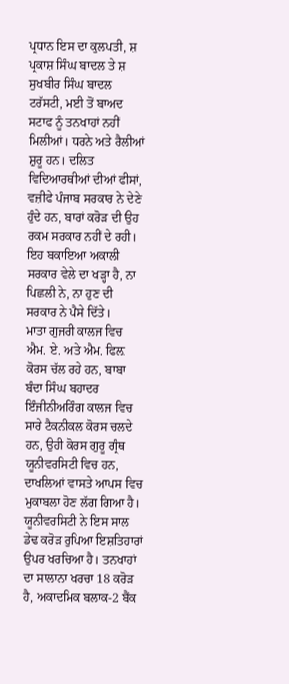ਪ੍ਰਧਾਨ ਇਸ ਦਾ ਕੁਲਪਤੀ, ਸ਼ ਪ੍ਰਕਾਸ਼ ਸਿੰਘ ਬਾਦਲ ਤੇ ਸ਼ ਸੁਖਬੀਰ ਸਿੰਘ ਬਾਦਲ ਟਰੱਸਟੀ, ਮਈ ਤੋਂ ਬਾਅਦ ਸਟਾਫ ਨੂੰ ਤਨਖਾਹਾਂ ਨਹੀਂ ਮਿਲੀਆਂ। ਧਰਨੇ ਅਤੇ ਰੈਲੀਆਂ ਸ਼ੁਰੂ ਹਨ। ਦਲਿਤ ਵਿਦਿਆਰਥੀਆਂ ਦੀਆਂ ਫੀਸਾਂ, ਵਜ਼ੀਫੇ ਪੰਜਾਬ ਸਰਕਾਰ ਨੇ ਦੇਣੇ ਹੁੰਦੇ ਹਨ, ਬਾਰਾਂ ਕਰੋੜ ਦੀ ਉਹ ਰਕਮ ਸਰਕਾਰ ਨਹੀਂ ਦੇ ਰਹੀ। ਇਹ ਬਕਾਇਆ ਅਕਾਲੀ ਸਰਕਾਰ ਵੇਲੇ ਦਾ ਖੜ੍ਹਾ ਹੈ, ਨਾ ਪਿਛਲੀ ਨੇ, ਨਾ ਹੁਣ ਦੀ ਸਰਕਾਰ ਨੇ ਪੈਸੇ ਦਿੱਤੇ।
ਮਾਤਾ ਗੁਜਰੀ ਕਾਲਜ ਵਿਚ ਐਮ. ਏ. ਅਤੇ ਐਮ. ਫਿਲ਼ ਕੋਰਸ ਚੱਲ ਰਹੇ ਹਨ, ਬਾਬਾ ਬੰਦਾ ਸਿੰਘ ਬਹਾਦਰ ਇੰਜੀਨੀਅਰਿੰਗ ਕਾਲਜ ਵਿਚ ਸਾਰੇ ਟੈਕਨੀਕਲ ਕੋਰਸ ਚਲਦੇ ਹਨ, ਉਹੀ ਕੋਰਸ ਗੁਰੂ ਗ੍ਰੰਥ ਯੂਨੀਵਰਸਿਟੀ ਵਿਚ ਹਨ, ਦਾਖਲਿਆਂ ਵਾਸਤੇ ਆਪਸ ਵਿਚ ਮੁਕਾਬਲਾ ਹੋਣ ਲੱਗ ਗਿਆ ਹੈ। ਯੂਨੀਵਰਸਿਟੀ ਨੇ ਇਸ ਸਾਲ ਡੇਢ ਕਰੋੜ ਰੁਪਿਆ ਇਸ਼ਤਿਹਾਰਾਂ ਉਪਰ ਖਰਚਿਆ ਹੈ। ਤਨਖਾਹਾਂ ਦਾ ਸਾਲਾਨਾ ਖਰਚਾ 18 ਕਰੋੜ ਹੈ, ਅਕਾਦਮਿਕ ਬਲਾਕ-2 ਬੈਂਕ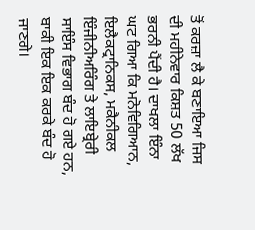ਤੋਂ ਕਰਜ਼ਾ ਲੈ ਕੇ ਬਣਾਇਆ ਜਿਸ ਦੀ ਮਹੀਨੇਵਾਰ ਕਿਸ਼ਤ 50 ਲੱਖ ਭਰਨੀ ਪੈਂਦੀ ਹੈ। ਦਾਖਲਾ ਇੰਨਾ ਘਟ ਗਿਆ ਕਿ ਮਨੋਵਿਗਿਆਨ, ਇਲੈਕਟ੍ਰਾਨਿਕਸ, ਮਕੈਨੀਕਲ ਇੰਜੀਨੀਅਰਿੰਗ ਤੇ ਲਾਇਬ੍ਰੇਰੀ ਸਾਇੰਸ ਵਿਭਾਗ ਬੰਦ ਹੋ ਗਏ ਹਨ, ਬਾਕੀ ਇਕ ਇਕ ਕਰਕੇ ਬੰਦ ਹੋ ਜਾਣਗੇ।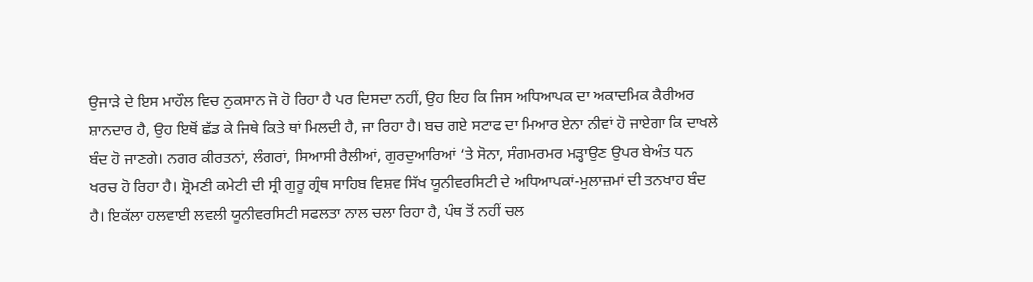ਉਜਾੜੇ ਦੇ ਇਸ ਮਾਹੌਲ ਵਿਚ ਨੁਕਸਾਨ ਜੋ ਹੋ ਰਿਹਾ ਹੈ ਪਰ ਦਿਸਦਾ ਨਹੀਂ, ਉਹ ਇਹ ਕਿ ਜਿਸ ਅਧਿਆਪਕ ਦਾ ਅਕਾਦਮਿਕ ਕੈਰੀਅਰ ਸ਼ਾਨਦਾਰ ਹੈ, ਉਹ ਇਥੋਂ ਛੱਡ ਕੇ ਜਿਥੇ ਕਿਤੇ ਥਾਂ ਮਿਲਦੀ ਹੈ, ਜਾ ਰਿਹਾ ਹੈ। ਬਚ ਗਏ ਸਟਾਫ ਦਾ ਮਿਆਰ ਏਨਾ ਨੀਵਾਂ ਹੋ ਜਾਏਗਾ ਕਿ ਦਾਖਲੇ ਬੰਦ ਹੋ ਜਾਣਗੇ। ਨਗਰ ਕੀਰਤਨਾਂ, ਲੰਗਰਾਂ, ਸਿਆਸੀ ਰੈਲੀਆਂ, ਗੁਰਦੁਆਰਿਆਂ ‘ਤੇ ਸੋਨਾ, ਸੰਗਮਰਮਰ ਮੜ੍ਹਾਉਣ ਉਪਰ ਬੇਅੰਤ ਧਨ ਖਰਚ ਹੋ ਰਿਹਾ ਹੈ। ਸ਼੍ਰੋਮਣੀ ਕਮੇਟੀ ਦੀ ਸ੍ਰੀ ਗੁਰੂ ਗ੍ਰੰਥ ਸਾਹਿਬ ਵਿਸ਼ਵ ਸਿੱਖ ਯੂਨੀਵਰਸਿਟੀ ਦੇ ਅਧਿਆਪਕਾਂ-ਮੁਲਾਜ਼ਮਾਂ ਦੀ ਤਨਖਾਹ ਬੰਦ ਹੈ। ਇਕੱਲਾ ਹਲਵਾਈ ਲਵਲੀ ਯੂਨੀਵਰਸਿਟੀ ਸਫਲਤਾ ਨਾਲ ਚਲਾ ਰਿਹਾ ਹੈ, ਪੰਥ ਤੋਂ ਨਹੀਂ ਚਲ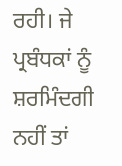ਰਹੀ। ਜੇ ਪ੍ਰਬੰਧਕਾਂ ਨੂੰ ਸ਼ਰਮਿੰਦਗੀ ਨਹੀਂ ਤਾਂ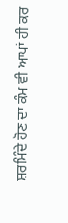ਸ਼ਰਮਿੰਦੇ ਹੋਣ ਦਾ ਕੰਮ ਵੀ ਆਪਾਂ ਹੀ ਕਰ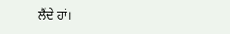ਲੈਂਦੇ ਹਾਂ।